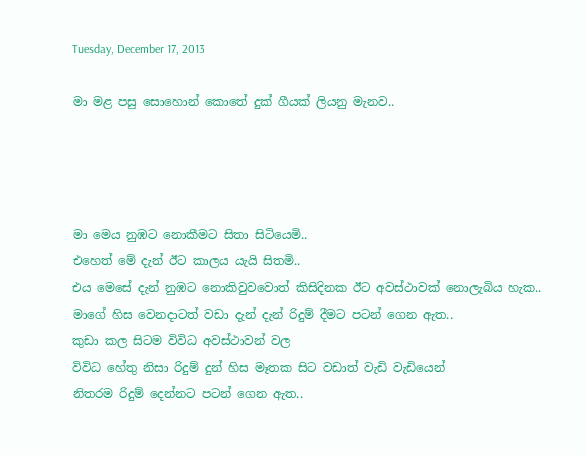Tuesday, December 17, 2013

මා මළ පසු සොහොන් කොතේ දුක් ගීයක් ලියනු මැනව..




මා මෙය නුඹට නොකීමට සිතා සිටියෙමි..
එහෙත් මේ දැන් ඊට කාලය යැයි සිතමි..
එය මෙසේ දැන් නුඹට නොකිවුවවොත් කිසිදිනක ඊට අවස්ථාවක් නොලැබිය හැක..
මාගේ හිස වෙනදාටත් වඩා දැන් දැන් රිදුම් දීමට පටන් ගෙන ඇත..
කුඩා කල සිටම විවිධ අවස්ථාවන් වල
විවිධ හේතු නිසා රිදුම් දුන් හිස මෑතක සිට වඩාත් වැඩි වැඩියෙන්
නිතරම රිදුම් දෙන්නට පටන් ගෙන ඇත..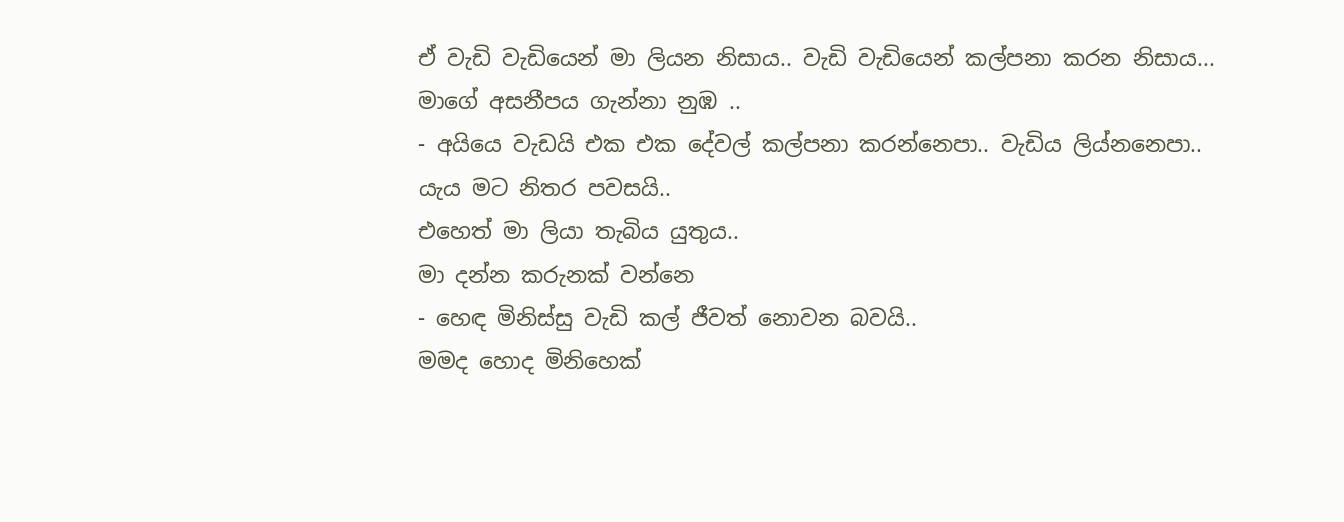ඒ වැඩි වැඩියෙන් මා ලියන නිසාය.. වැඩි වැඩියෙන් කල්පනා කරන නිසාය...
මාගේ අසනීපය ගැන්නා නුඹ ..
- අයියෙ වැඩයි එක එක දේවල් කල්පනා කරන්නෙපා.. වැඩිය ලිය්නනෙපා..
යැය මට නිතර පවසයි..
එහෙත් මා ලියා තැබිය යුතුය..
මා දන්න කරුනක් වන්න‍ෙ
- හෙඳ මිනිස්සු වැඩි කල් ජීවත් නොවන බවයි..
මමද හොද මිනිහෙක්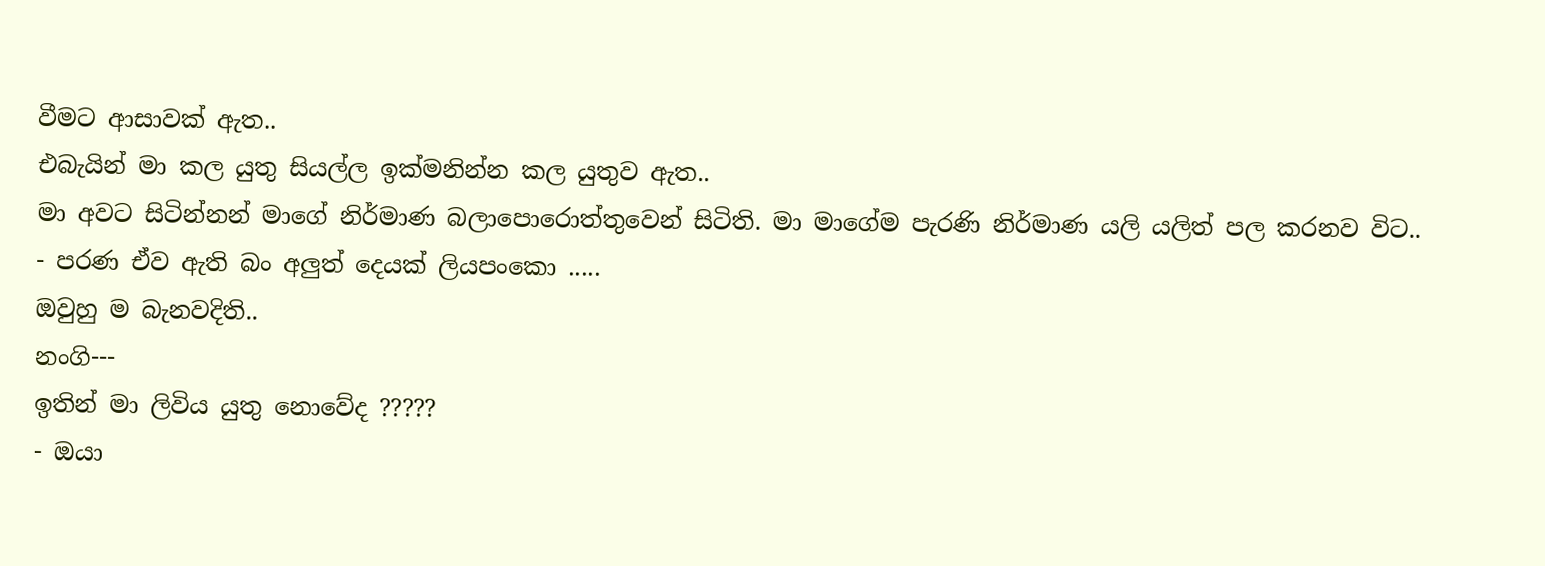වීමට ආසාවක් ඇත..
එබැයින් මා කල යුතු සියල්ල ඉක්මනින්න කල යුතුව ඇත..
මා අවට සිටින්නන් මාගේ නිර්මාණ බලාපොරොත්තුවෙන් සිටිති. මා මාගේම පැරණි නිර්මාණ යලි යලිත් පල කරනව විට..
- පරණ ඒව ඇති බං අලුත් දෙයක් ලියපංකො .....
ඔවුහු ම බැනවදිති..
නංගි---
ඉතින් මා ලිවිය යුතු නොවේද ?????
- ඔයා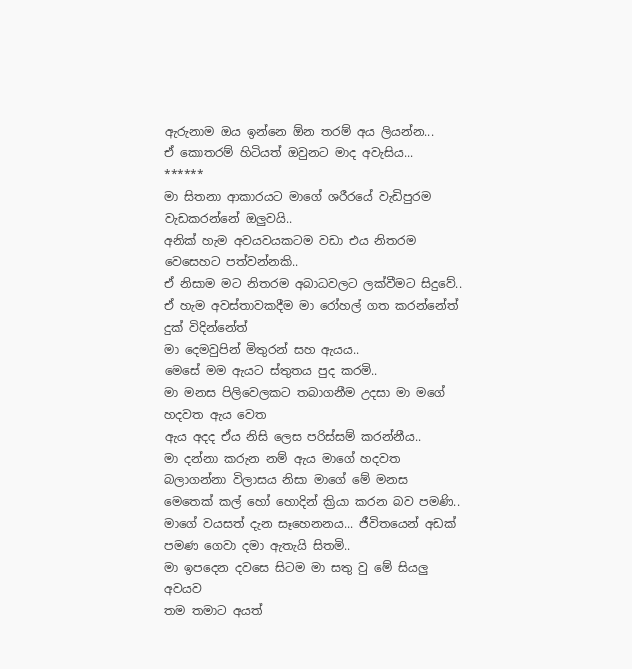ඇරුනාම ඔය ඉන්නෙ ඕන තරම් අය ලියන්න...
ඒ කොතරම් හිටියත් ඔවුනට මාද අවැසිය...
******
මා සිතනා ආකාරයට මාගේ ශරීරයේ වැඩිපුරම වැඩකරන්නේ ඔලුවයි..
අනික් හැම අවයවයකටම වඩා එය නිතරම වෙසෙහට පත්වන්නකි..
ඒ නිසාම මට නිතරම අබාධවලට ලක්වීමට සිදුවේ..
ඒ හැම අවස්තාවකදීම මා රෝහල් ගත කරන්නේත් දුක් විදින්නේත්
මා දෙමවුපින් මිතුරන් සහ ඇයය..
මෙසේ මම ඇයට ස්තුතය පුද කරමි..
මා මනස පිලිවෙලකට තබාගනීම උදසා මා මගේ හදවත ඇය වෙත
ඇය අදද ඒය නිසි ලෙස පරිස්සම් කරන්නීය..
මා දන්නා කරුන නම් ඇය මාගේ හදවත බලාගන්නා විලාසය නිසා මාගේ මේ මනස
මෙතෙක් කල් හෝ හොදින් ක්‍රියා කරන බව පමණි..
මාගේ වයසත් දැන සෑහෙනනය... ජීවිතයෙන් අඩක් පමණ ගෙවා දමා ඇතැයි සිතමි..
මා ඉපදෙන දවසෙ සිටම මා සතු වු මේ සියලු අවයව
තම තමාට අයත්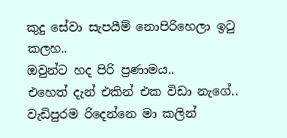කුදු සේවා සැපයීම් නොපිරිහෙලා ඉටු කලහ..
ඔවුන්ට හද පිරි ප්‍රණාමය..
එහෙත් දැන් එකින් එක විඩා නැගේ..
වැඩිපුරම රිදෙන්නෙ මා කලින්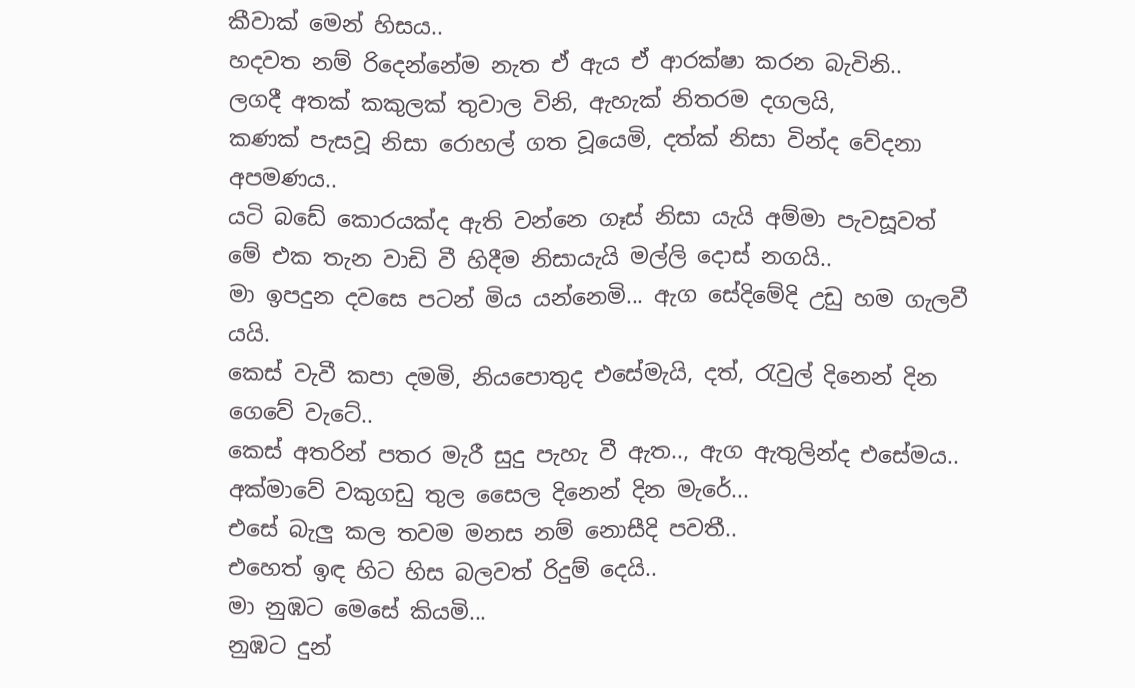කීවාක් මෙන් හිසය..
හදවත නම් රිදෙන්නේම නැත ඒ ඇය ඒ ආරක්ෂා කරන බැවිනි..
ලගදී අතක් කකුලක් තුවාල විනි, ඇහැක් නිතරම දගලයි,
කණක් පැසවූ නිසා රොහල් ගත වූයෙමි, දත්ක් නිසා වින්ද වේදනා අපමණය..
යටි බඩේ කොරයක්ද ඇති වන්නෙ ගෑස් නිසා යැයි අම්මා පැවසූවත්
මේ එක තැන වාඩි වී හිදීම නිසායැයි මල්ලි දොස් නගයි..
මා ඉපදුන දවසෙ පටන් මිය යන්නෙමි... ඇග සේදිමේදි උඩු හම ගැලවී යයි.
කෙස් වැවී කපා දමමි, නියපොතුද එසේමැයි, දත්, රැවුල් දිනෙන් දින ගෙවේ වැටේ..
කෙස් අතරින් පතර මැරී සුදු පැහැ වී ඇත.., ඇග ඇතුලින්ද එසේමය..
අක්මාවේ වකුගඩු තුල සෛල දිනෙන් දින මැරේ...
එසේ බැලු කල තවම මනස නම් නොසීදි පවතී..
එහෙත් ඉඳ හිට හිස බලවත් රිදුම් දෙයි..
මා නුඹට මෙසේ කියමි...
නුඹට දුන්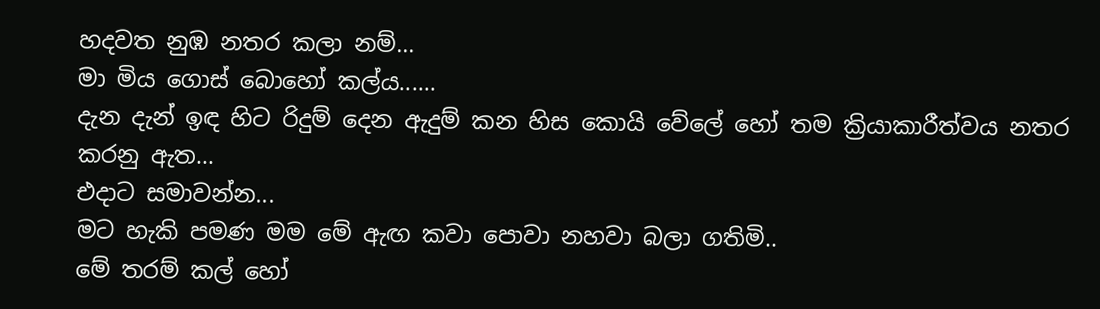හදවත නුඹ නතර කලා නම්...
මා මිය ගොස් බොහෝ කල්ය......
දැන දැන් ඉඳ හිට රිදුම් දෙන ඇදුම් කන හිස කොයි වේලේ හෝ තම ක්‍රියාකාරීත්වය නතර කරනු ඇත...
එදාට සමාවන්න...
මට හැකි පමණ මම මේ ඇඟ කවා පොවා නහවා බලා ගතිමි..
මේ තරම් කල් හෝ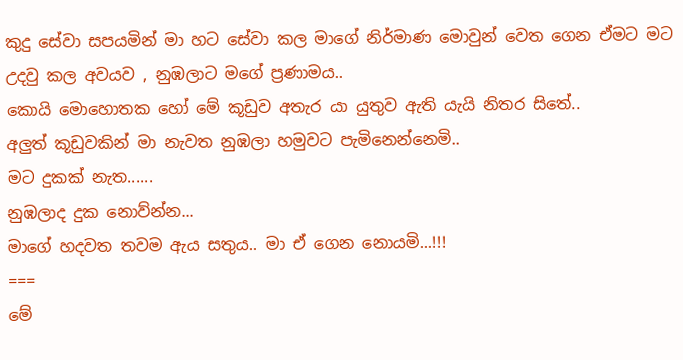කුදු සේවා සපයමින් මා හට සේවා කල මාගේ නිර්මාණ මොවුන් වෙත ගෙන ඒමට මට උදවු කල අවයව , නුඹලාට මගේ ප්‍රණාමය..
කොයි මොහොතක හෝ මේ කූඩුව අතැර යා යුතුව ඇති යැයි නිතර සිතේ..
අලුත් කූඩුවකින් මා නැවත නුඹලා හමුවට පැමිනෙන්නෙමි..
මට දුකක් නැත......
නුඹලාද දුක නොව්න්න...
මාගේ හදවත තවම ඇය සතුය.. මා ඒ ගෙන නොයමි...!!!
===
මේ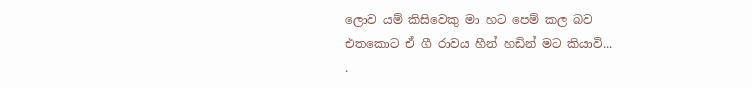ලොව යම් කිසිවෙකු මා හට පෙම් කල බව
එතකොට ඒ ගී රාවය හීන් හඩින් මට කියාවි...
.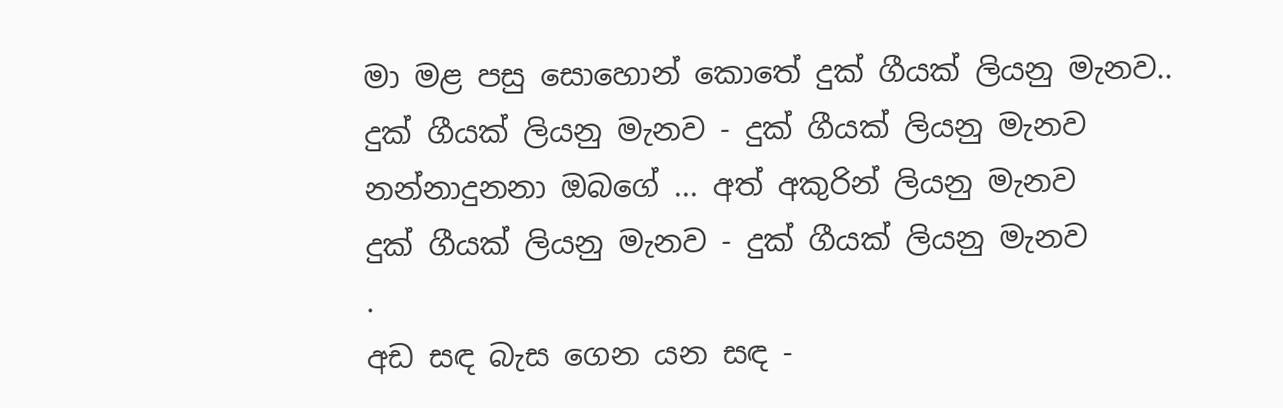මා මළ පසු සොහොන් කොතේ දුක් ගීයක් ලියනු මැනව..
දුක් ගීයක් ලියනු මැනව - දුක් ගීයක් ලියනු මැනව
නන්නාදුනනා ඔබගේ ... අත් අකුරින් ලියනු මැනව
දුක් ගීයක් ලියනු මැනව - දුක් ගීයක් ලියනු මැනව
.
අඩ සඳ බැස ගෙන යන සඳ -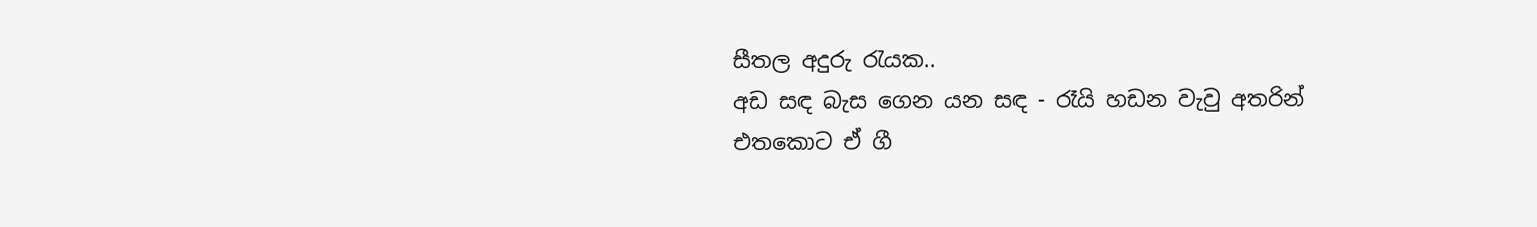සීතල අදුරු රැයක..
අඩ සඳ බැස ගෙන යන සඳ - රෑයි හඩන වැවු අතරින්
එතකොට ඒ ගී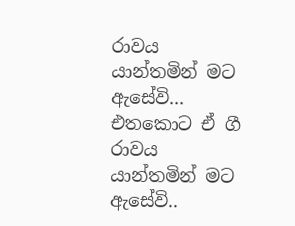රාවය යාන්තමින් මට ඇසේවි...
එතකොට ඒ ගී රාවය යාන්තමින් මට ඇසේවි..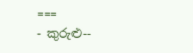===
- කුරුළු--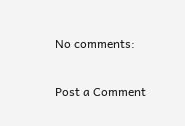No comments:

Post a Comment